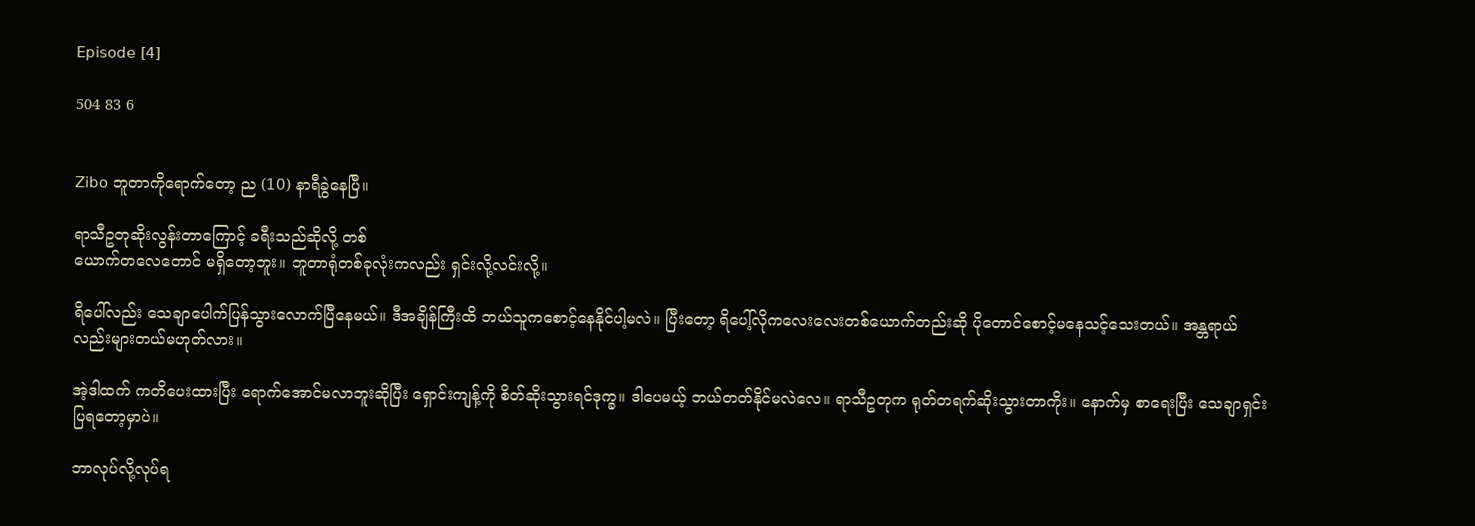𝖤𝗉𝗂𝗌𝗈𝖽𝖾 [𝟦]

504 83 6


𝖹𝗂𝖻𝗈 ဘူတာကိုရောက်တော့ ည (𝟣𝟢) နာရီခွဲနေပြီ။

ရာသီဥတုဆိုးလွန်းတာကြောင့် ခရီးသည်ဆိုလို့ တစ်
ယောက်တလေတောင် မရှိတော့ဘူး။ ဘူတာရုံတစ်ခုလုံးကလည်း ရှင်းလို့လင်းလို့။

ရိပေါ်လည်း သေချာပေါက်ပြန်သွားလောက်ပြီနေမယ်။ ဒီအချိန်ကြီးထိ ဘယ်သူကစောင့်နေနိုင်ပါ့မလဲ။ ပြီးတော့ ရိပေါ့်လိုကလေးလေးတစ်ယောက်တည်းဆို ပိုတောင်စောင့်မနေသင့်သေးတယ်။ အန္တရာယ်လည်းများတယ်မဟုတ်လား။

အဲ့ဒါထက် ကတိပေးထားပြီး ရောက်အောင်မလာဘူးဆိုပြီး ရှောင်းကျန့်ကို စိတ်ဆိုးသွားရင်ဒုက္ခ။ ဒါပေမယ့် ဘယ်တတ်နိုင်မလဲလေ။ ရာသီဥတုက ရုတ်တရက်ဆိုးသွားတာကိုး။ နောက်မှ စာရေးပြီး သေချာရှင်းပြရတော့မှာပဲ။

ဘာလုပ်လို့လုပ်ရ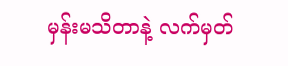မှန်းမသိတာနဲ့ လက်မှတ်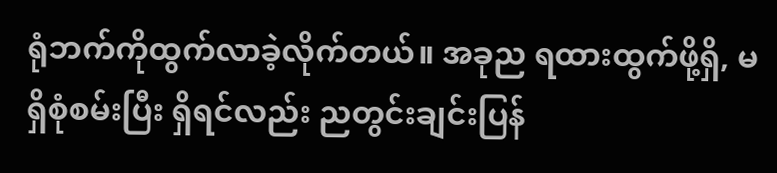ရုံဘက်ကိုထွက်လာခဲ့လိုက်တယ်။ အခုည ရထားထွက်ဖို့ရှိ, မရှိစုံစမ်းပြီး ရှိရင်လည်း ညတွင်းချင်းပြန်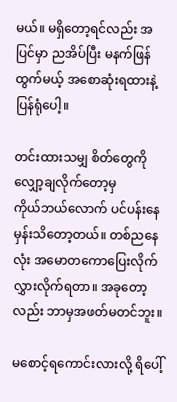မယ်။ မရှိတော့ရင်လည်း အပြင်မှာ ညအိပ်ပြီး မနက်ဖြန်ထွက်မယ့် အစောဆုံးရထားနဲ့ ပြန်ရုံပေါ့။

တင်းထားသမျှ စိတ်တွေကို လျှော့ချလိုက်တော့မှ
ကိုယ်ဘယ်လောက် ပင်ပန်းနေမှန်းသိတော့တယ်။ တစ်ညနေလုံး အမောတကောပြေးလိုက်လွှားလိုက်ရတာ။ အခုတော့လည်း ဘာမှအဖတ်မတင်ဘူး။

မစောင့်ရကောင်းလားလို့ ရိပေါ့်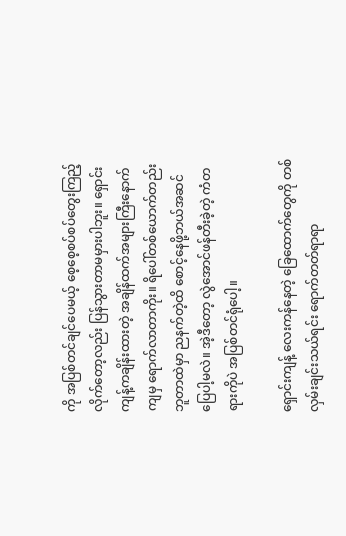ကို အပြစ်တင်ချင်ပေမယ့် စေ့စေ့စပ်စပ်တွေးကြည့်လိုက်တော့လည်း ပြန်သွားတာမမှားပါဘူး။ ရှောင်းကျန့်ကချိန်းထားတဲ့ အချိန်ထက်အများကြီးနောက်ကျမှ ရောက်လာတာကိုး။ ရိပေါ်တစ်ယောက်တည်း ဘူတာထဲမှာ ညနက်တဲ့ထိ စောင့်နေဖို့ဘယ်အဆင်ပြေပါ့မလဲ။ အဲ့ဒီတော့ လွဲအောင်ဖန်တီးခဲ့တဲ့ ကံတရားကိုပဲ အပြစ်တင်ရုံပေါ့။

ရှောင်းကျန့် လေးကန်နေတဲ့ ခြေထောက်တွေကို တစ်
လှမ်းချင်းသယ်ရင်း ရောက်တတ်ရာရာ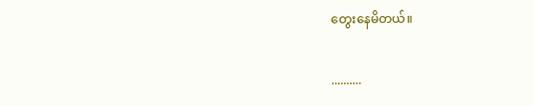တွေးနေမိတယ်။

..........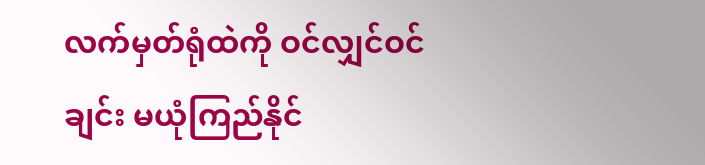လက်မှတ်ရုံထဲကို ဝင်လျှင်ဝင်ချင်း မယုံကြည်နိုင်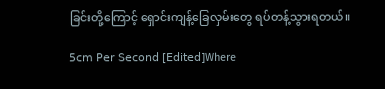ခြင်းတို့ကြောင့် ရှောင်းကျန့်ခြေလှမ်းတွေ ရပ်တန့်သွားရတယ်။

𝟧𝖼𝗆 𝖯𝖾𝗋 𝖲𝖾𝖼𝗈𝗇𝖽 [𝖤𝖽𝗂𝗍𝖾𝖽]Where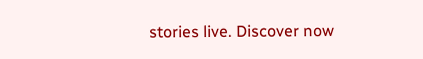stories live. Discover now